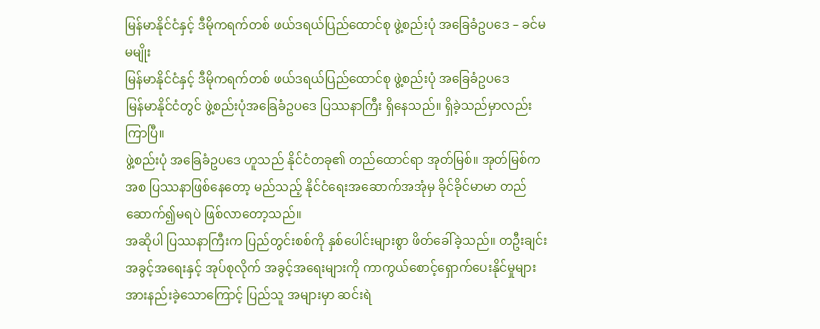မြန်မာနိုင်ငံနှင့် ဒီမိုကရက်တစ် ဖယ်ဒရယ်ပြည်ထောင်စု ဖွဲ့စည်းပုံ အခြေခံဥပဒေ – ခင်မမမျိုး
မြန်မာနိုင်ငံနှင့် ဒီမိုကရက်တစ် ဖယ်ဒရယ်ပြည်ထောင်စု ဖွဲ့စည်းပုံ အခြေခံဥပဒေ
မြန်မာနိုင်ငံတွင် ဖွဲ့စည်းပုံအခြေခံဥပဒေ ပြဿနာကြီး ရှိနေသည်။ ရှိခဲ့သည်မှာလည်းကြာပြီ။
ဖွဲ့စည်းပုံ အခြေခံဥပဒေ ဟူသည် နိုင်ငံတခု၏ တည်ထောင်ရာ အုတ်မြစ်။ အုတ်မြစ်က အစ ပြဿနာဖြစ်နေတော့ မည်သည့် နိုင်ငံရေးအဆောက်အအုံမှ ခိုင်ခိုင်မာမာ တည်ဆောက်၍မရပဲ ဖြစ်လာတော့သည်။
အဆိုပါ ပြဿနာကြီးက ပြည်တွင်းစစ်ကို နှစ်ပေါင်းများစွာ ဖိတ်ခေါ်ခဲ့သည်။ တဦးချင်းအခွင့်အရေးနှင့် အုပ်စုလိုက် အခွင့်အရေးများကို ကာကွယ်စောင့်ရှောက်ပေးနိုင်မှုများ အားနည်းခဲ့သောကြောင့် ပြည်သူ အများမှာ ဆင်းရဲ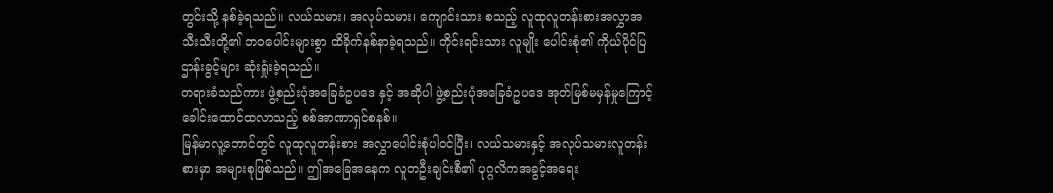တွင်းသို့ နစ်ခဲ့ရသည်။ လယ်သမား၊ အလုပ်သမား၊ ကျောင်းသား စသည့် လူထုလူတန်းစားအလွှာအသီးသီးတို့၏ ဘဝပေါင်းများစွာ ထိခိုက်နစ်နာခဲ့ရသည်။ တိုင်းရင်းသား လူမျိုး ပေါင်းစုံ၏ ကိုယ်ပိုင်ပြဌာန်းခွင့်များ ဆုံးရှုံးခဲ့ရသည်။
တရားခံသည်ကား ဖွဲ့စည်းပုံအခြေခံဥပဒေ နှင့် အဆိုပါ ဖွဲ့စည်းပုံအခြေခံဥပဒေ အုတ်မြစ်မမှန်မှုကြောင့် ခေါင်းထောင်ထလာသည့် စစ်အာဏာရှင်စနစ်။
မြန်မာလူ့ဘောင်တွင် လူထုလူတန်းစား အလွှာပေါင်းစုံပါဝင်ပြီး၊ လယ်သမားနှင့် အလုပ်သမားလူတန်းစားမှာ အများစုဖြစ်သည်။ ဤအခြေအနေက လူတဦးချင်းစီ၏ ပုဂ္ဂလိကအခွင့်အရေး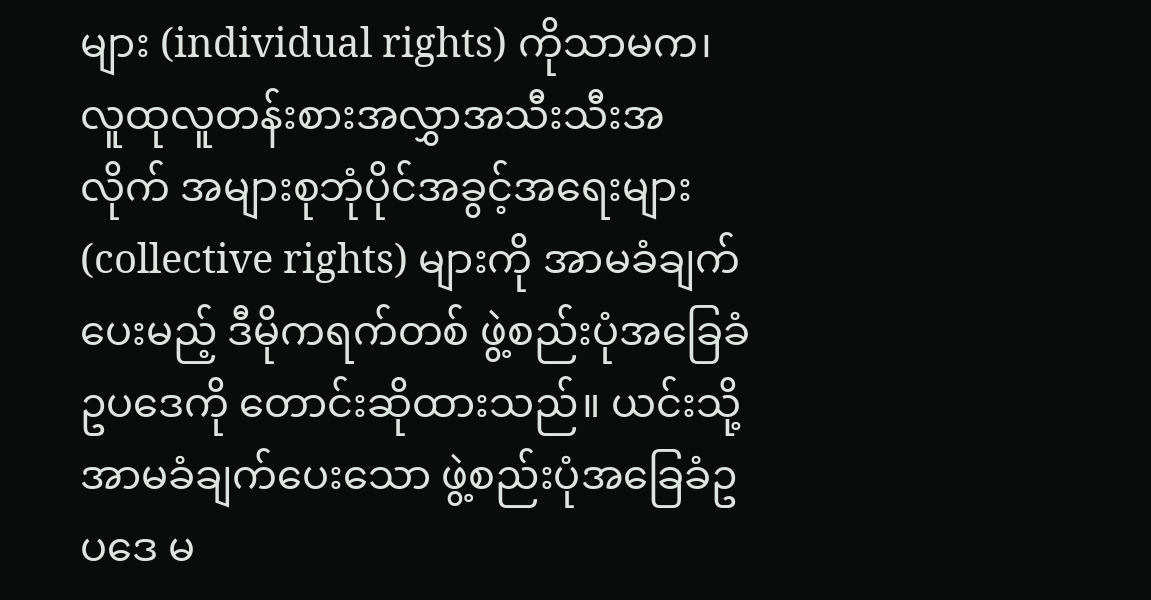များ (individual rights) ကိုသာမက၊ လူထုလူတန်းစားအလွှာအသီးသီးအလိုက် အများစုဘုံပိုင်အခွင့်အရေးများ (collective rights) များကို အာမခံချက်ပေးမည့် ဒီမိုကရက်တစ် ဖွဲ့စည်းပုံအခြေခံဥပဒေကို တောင်းဆိုထားသည်။ ယင်းသို့ အာမခံချက်ပေးသော ဖွဲ့စည်းပုံအခြေခံဥပဒေ မ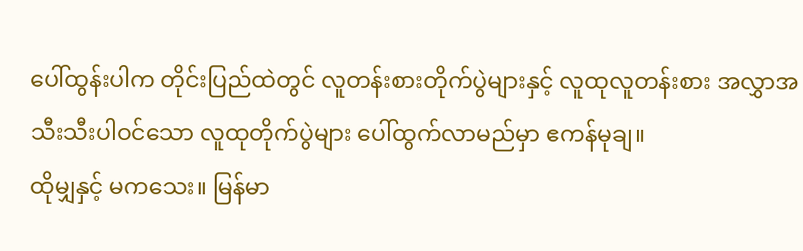ပေါ်ထွန်းပါက တိုင်းပြည်ထဲတွင် လူတန်းစားတိုက်ပွဲများနှင့် လူထုလူတန်းစား အလွှာအသီးသီးပါဝင်သော လူထုတိုက်ပွဲများ ပေါ်ထွက်လာမည်မှာ ဧကန်မုချ။
ထိုမျှနှင့် မကသေး။ မြန်မာ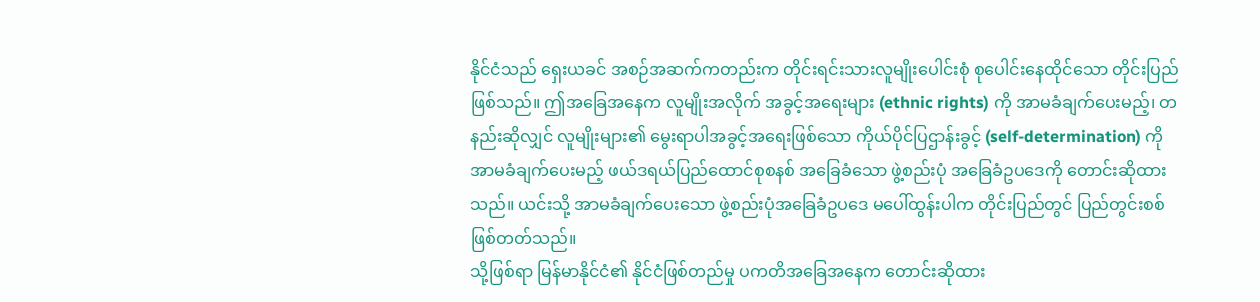နိုင်ငံသည် ရှေးယခင် အစဉ်အဆက်ကတည်းက တိုင်းရင်းသားလူမျိုးပေါင်းစုံ စုပေါင်းနေထိုင်သော တိုင်းပြည်ဖြစ်သည်။ ဤအခြေအနေက လူမျိုးအလိုက် အခွင့်အရေးများ (ethnic rights) ကို အာမခံချက်ပေးမည့်၊ တနည်းဆိုလျှင် လူမျိုးများ၏ မွေးရာပါအခွင့်အရေးဖြစ်သော ကိုယ်ပိုင်ပြဌာန်းခွင့် (self-determination) ကို အာမခံချက်ပေးမည့် ဖယ်ဒရယ်ပြည်ထောင်စုစနစ် အခြေခံသော ဖွဲ့စည်းပုံ အခြေခံဥပဒေကို တောင်းဆိုထားသည်။ ယင်းသို့ အာမခံချက်ပေးသော ဖွဲ့စည်းပုံအခြေခံဥပဒေ မပေါ်ထွန်းပါက တိုင်းပြည်တွင် ပြည်တွင်းစစ်ဖြစ်တတ်သည်။
သို့ဖြစ်ရာ မြန်မာနိုင်ငံ၏ နိုင်ငံဖြစ်တည်မှု ပကတိအခြေအနေက တောင်းဆိုထား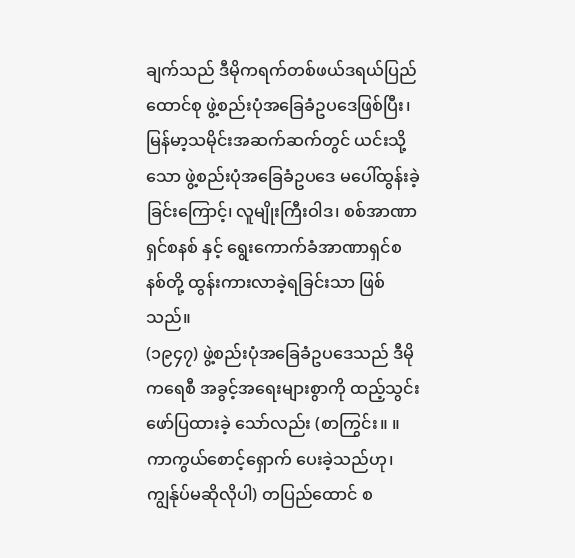ချက်သည် ဒီမိုကရက်တစ်ဖယ်ဒရယ်ပြည်ထောင်စု ဖွဲ့စည်းပုံအခြေခံဥပဒေဖြစ်ပြီး၊ မြန်မာ့သမိုင်းအဆက်ဆက်တွင် ယင်းသို့သော ဖွဲ့စည်းပုံအခြေခံဥပဒေ မပေါ်ထွန်းခဲ့ခြင်းကြောင့်၊ လူမျိုးကြီးဝါဒ၊ စစ်အာဏာရှင်စနစ် နှင့် ရွေးကောက်ခံအာဏာရှင်စနစ်တို့ ထွန်းကားလာခဲ့ရခြင်းသာ ဖြစ်သည်။
(၁၉၄၇) ဖွဲ့စည်းပုံအခြေခံဥပဒေသည် ဒီမိုကရေစီ အခွင့်အရေးများစွာကို ထည့်သွင်းဖော်ပြထားခဲ့ သော်လည်း (စာကြွင်း။ ။ ကာကွယ်စောင့်ရှောက် ပေးခဲ့သည်ဟု၊ ကျွန်ုပ်မဆိုလိုပါ) တပြည်ထောင် စ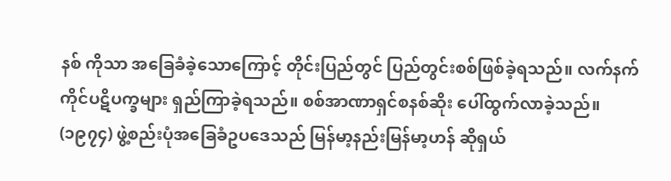နစ် ကိုသာ အခြေခံခဲ့သောကြောင့် တိုင်းပြည်တွင် ပြည်တွင်းစစ်ဖြစ်ခဲ့ရသည်။ လက်နက်ကိုင်ပဋိပက္ခများ ရှည်ကြာခဲ့ရသည်။ စစ်အာဏာရှင်စနစ်ဆိုး ပေါ်ထွက်လာခဲ့သည်။
(၁၉၇၄) ဖွဲ့စည်းပုံအခြေခံဥပဒေသည် မြန်မာ့နည်းမြန်မာ့ဟန် ဆိုရှယ်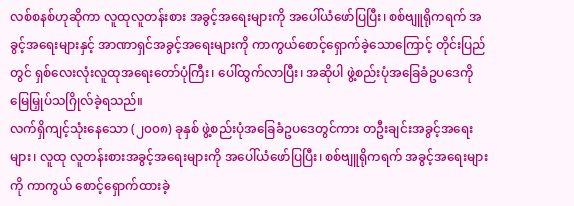လစ်စနစ်ဟုဆိုကာ လူထုလူတန်းစား အခွင့်အရေးများကို အပေါ်ယံဖော်ပြပြီး၊ စစ်ဗျူရိုကရက် အခွင့်အရေးများနှင့် အာဏာရှင်အခွင့်အရေးများကို ကာကွယ်စောင့်ရှောက်ခဲ့သောကြောင့် တိုင်းပြည်တွင် ရှစ်လေးလုံးလူထုအရေးတော်ပုံကြီး၊ ပေါ်ထွက်လာပြီး၊ အဆိုပါ ဖွဲ့စည်းပုံအခြေခံဥပဒေကို မြေမြှုပ်သဂြိုလ်ခဲ့ရသည်။
လက်ရှိကျင့်သုံးနေသော (၂၀၀၈) ခုနှစ် ဖွဲ့စည်းပုံအခြေခံဥပဒေတွင်ကား တဦးချင်းအခွင့်အရေးများ၊ လူထု လူတန်းစားအခွင့်အရေးများကို အပေါ်ယံဖော်ပြပြီး၊ စစ်ဗျူရိုကရက် အခွင့်အရေးများကို ကာကွယ် စောင့်ရှောက်ထားခဲ့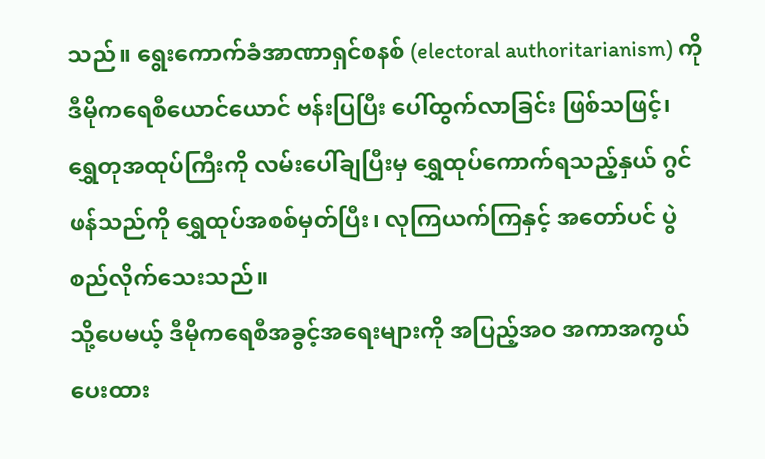သည်။ ရွေးကောက်ခံအာဏာရှင်စနစ် (electoral authoritarianism) ကို ဒီမိုကရေစီယောင်ယောင် ဗန်းပြပြီး ပေါ်ထွက်လာခြင်း ဖြစ်သဖြင့်၊ ရွှေတုအထုပ်ကြီးကို လမ်းပေါ်ချပြီးမှ ရွှေထုပ်ကောက်ရသည့်နှယ် ဂွင်ဖန်သည်ကို ရွှေထုပ်အစစ်မှတ်ပြီး၊ လုကြယက်ကြနှင့် အတော်ပင် ပွဲစည်လိုက်သေးသည်။
သို့ပေမယ့် ဒီမိုကရေစီအခွင့်အရေးများကို အပြည့်အဝ အကာအကွယ်ပေးထား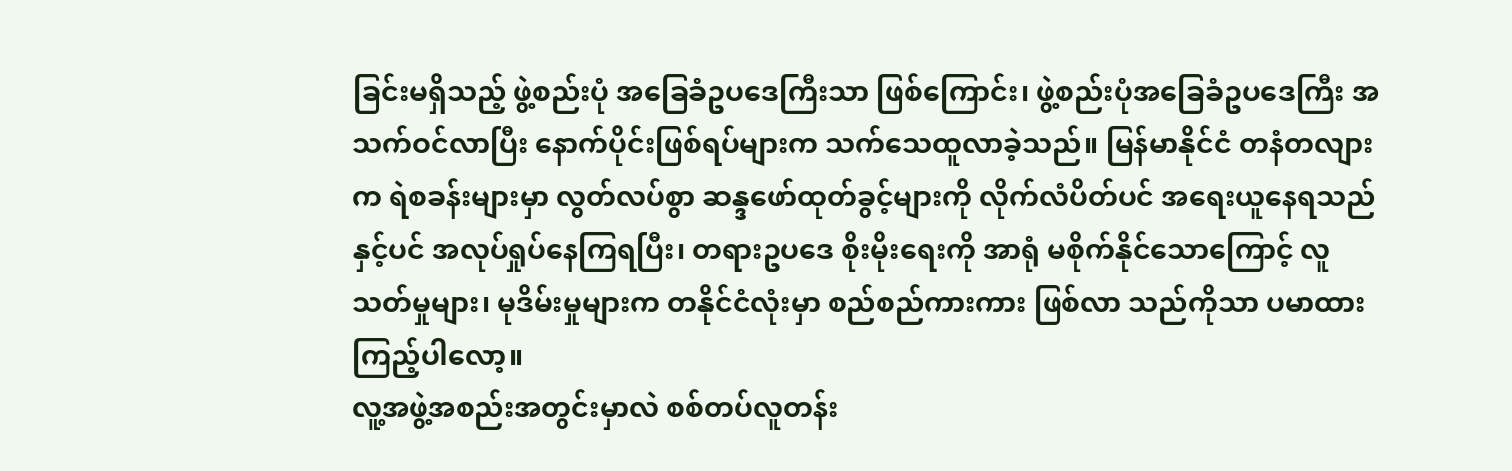ခြင်းမရှိသည့် ဖွဲ့စည်းပုံ အခြေခံဥပဒေကြီးသာ ဖြစ်ကြောင်း၊ ဖွဲ့စည်းပုံအခြေခံဥပဒေကြီး အသက်ဝင်လာပြီး နောက်ပိုင်းဖြစ်ရပ်များက သက်သေထူလာခဲ့သည်။ မြန်မာနိုင်ငံ တနံတလျားက ရဲစခန်းများမှာ လွတ်လပ်စွာ ဆန္ဒဖော်ထုတ်ခွင့်များကို လိုက်လံပိတ်ပင် အရေးယူနေရသည်နှင့်ပင် အလုပ်ရှုပ်နေကြရပြီး၊ တရားဥပဒေ စိုးမိုးရေးကို အာရုံ မစိုက်နိုင်သောကြောင့် လူသတ်မှုများ၊ မုဒိမ်းမှုများက တနိုင်ငံလုံးမှာ စည်စည်ကားကား ဖြစ်လာ သည်ကိုသာ ပမာထား ကြည့်ပါလော့။
လူ့အဖွဲ့အစည်းအတွင်းမှာလဲ စစ်တပ်လူတန်း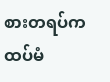စားတရပ်က ထပ်မံ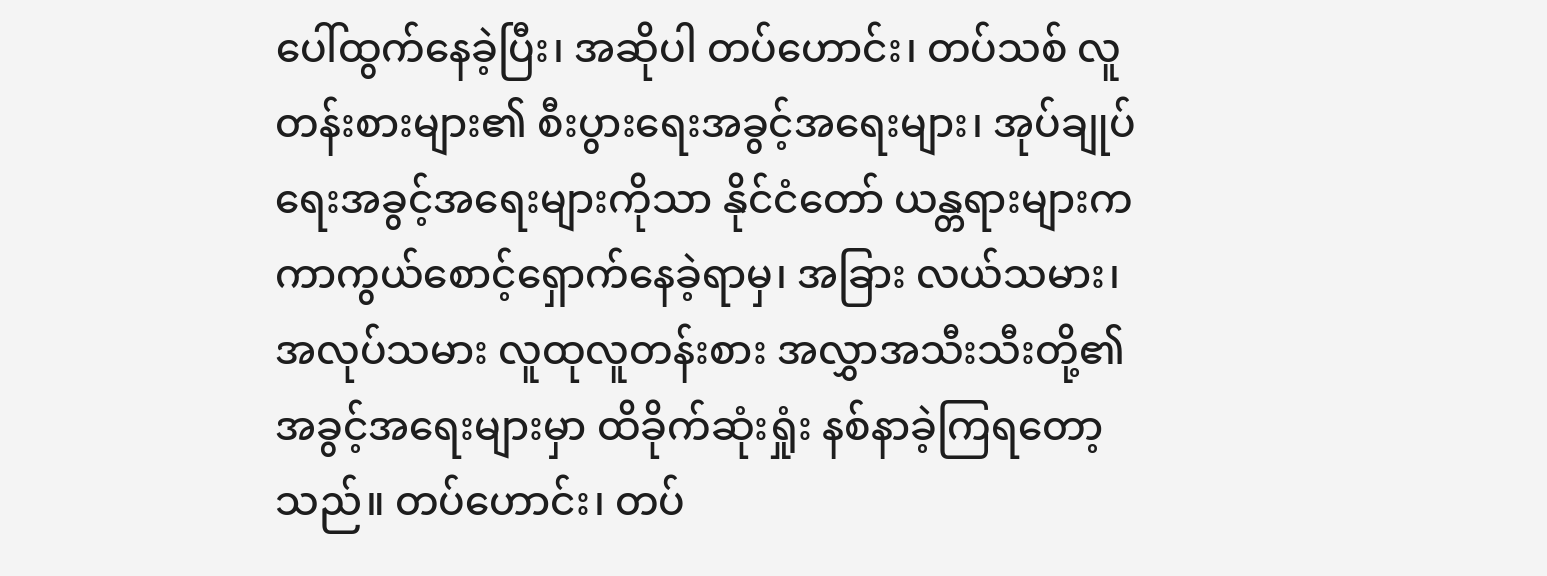ပေါ်ထွက်နေခဲ့ပြီး၊ အဆိုပါ တပ်ဟောင်း၊ တပ်သစ် လူတန်းစားများ၏ စီးပွားရေးအခွင့်အရေးများ၊ အုပ်ချုပ်ရေးအခွင့်အရေးများကိုသာ နိုင်ငံတော် ယန္တရားများက ကာကွယ်စောင့်ရှောက်နေခဲ့ရာမှ၊ အခြား လယ်သမား၊ အလုပ်သမား လူထုလူတန်းစား အလွှာအသီးသီးတို့၏ အခွင့်အရေးများမှာ ထိခိုက်ဆုံးရှုံး နစ်နာခဲ့ကြရတော့သည်။ တပ်ဟောင်း၊ တပ်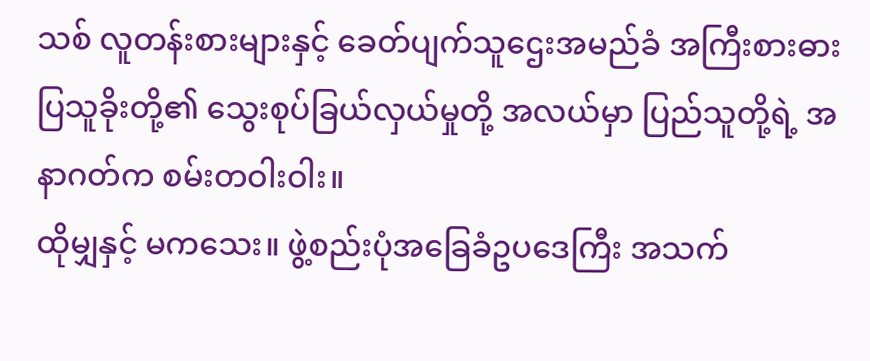သစ် လူတန်းစားများနှင့် ခေတ်ပျက်သူဌေးအမည်ခံ အကြီးစားဓားပြသူခိုးတို့၏ သွေးစုပ်ခြယ်လှယ်မှုတို့ အလယ်မှာ ပြည်သူတို့ရဲ့ အနာဂတ်က စမ်းတဝါးဝါး။
ထိုမျှနှင့် မကသေး။ ဖွဲ့စည်းပုံအခြေခံဥပဒေကြီး အသက်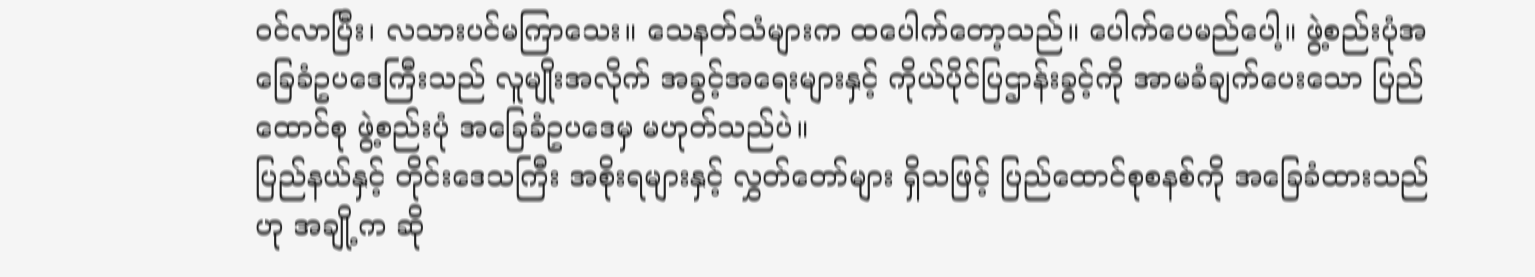ဝင်လာပြီး၊ လသားပင်မကြာသေး။ သေနတ်သံများက ထပေါက်တော့သည်။ ပေါက်ပေမည်ပေါ့။ ဖွဲ့စည်းပုံအခြေခံဥပဒေကြီးသည် လူမျိုးအလိုက် အခွင့်အရေးများနှင့် ကိုယ်ပိုင်ပြဌာန်းခွင့်ကို အာမခံချက်ပေးသော ပြည်ထောင်စု ဖွဲ့စည်းပုံ အခြေခံဥပဒေမှ မဟုတ်သည်ပဲ။
ပြည်နယ်နှင့် တိုင်းဒေသကြီး အစိုးရများနှင့် လွှတ်တော်များ ရှိသဖြင့် ပြည်ထောင်စုစနစ်ကို အခြေခံထားသည်ဟု အချို့က ဆို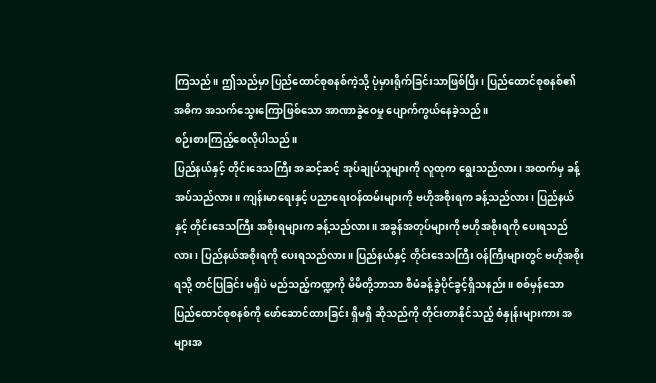ကြသည်။ ဤသည်မှာ ပြည်ထောင်စုစနစ်ကဲ့သို့ ပုံမှားရိုက်ခြင်းသာဖြစ်ပြီး၊ ပြည်ထောင်စုစနစ်၏ အဓိက အသက်သွေးကြောဖြစ်သော အာဏာခွဲဝေမှု ပျောက်ကွယ်နေခဲ့သည်။
စဉ်းစားကြည့်စေလိုပါသည်။
ပြည်နယ်နှင့် တိုင်းဒေသကြီး အဆင့်ဆင့် အုပ်ချုပ်သူများကို လူထုက ရွေးသည်လား၊ အထက်မှ ခန့်အပ်သည်လား။ ကျန်းမာရေးနှင့် ပညာရေးဝန်ထမ်းများကို ဗဟိုအစိုးရက ခန့်သည်လား၊ ပြည်နယ်နှင့် တိုင်းဒေသကြီး အစိုးရများက ခန့်သည်လား။ အခွန်အတုပ်များကို ဗဟိုအစိုးရကို ပေးရသည်လား၊ ပြည်နယ်အစိုးရကို ပေးရသည်လား။ ပြည်နယ်နှင့် တိုင်းဒေသကြီး ဝန်ကြီးများတွင် ဗဟိုအစိုးရသို့ တင်ပြခြင်း မရှိပဲ မည်သည့်ကဏ္ဍကို မိမိတို့ဘာသာ စီမံခန့်ခွဲပိုင်ခွင့်ရှိသနည်း။ စစ်မှန်သော ပြည်ထောင်စုစနစ်ကို ဖော်ဆောင်ထားခြင်း ရှိမရှိ ဆိုသည်ကို တိုင်းတာနိုင်သည့် စံနှုန်းများကား အများအ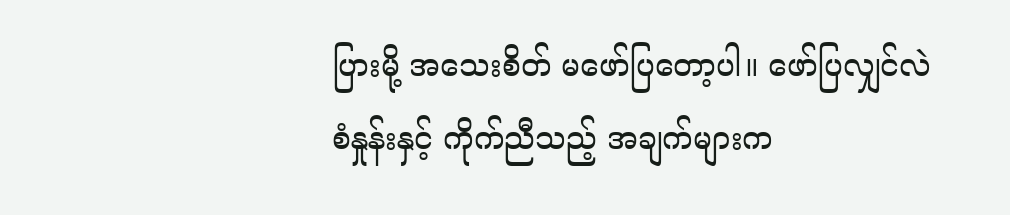ပြားမို့ အသေးစိတ် မဖော်ပြတော့ပါ။ ဖော်ပြလျှင်လဲ စံနှုန်းနှင့် ကိုက်ညီသည့် အချက်များက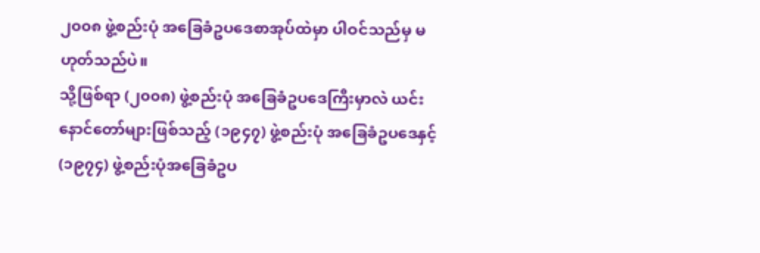၂၀၀၈ ဖွဲ့စည်းပုံ အခြေခံဥပဒေစာအုပ်ထဲမှာ ပါဝင်သည်မှ မဟုတ်သည်ပဲ။
သို့ဖြစ်ရာ (၂၀၀၈) ဖွဲ့စည်းပုံ အခြေခံဥပဒေကြီးမှာလဲ ယင်းနောင်တော်များဖြစ်သည့် (၁၉၄၇) ဖွဲ့စည်းပုံ အခြေခံဥပဒေနှင့် (၁၉၇၄) ဖွဲ့စည်းပုံအခြေခံဥပ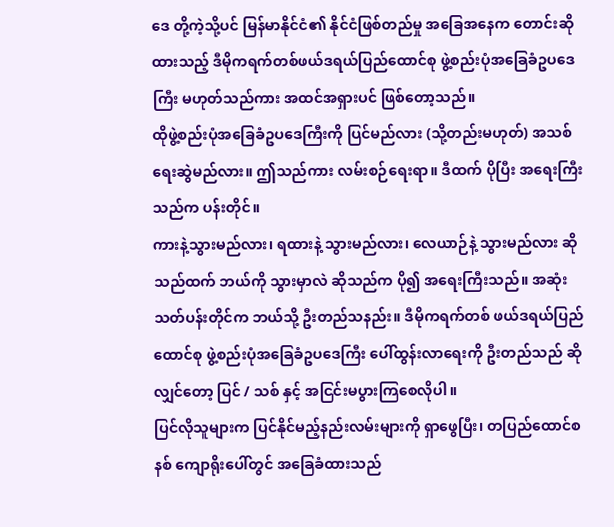ဒေ တို့ကဲ့သို့ပင် မြန်မာနိုင်ငံ၏ နိုင်ငံဖြစ်တည်မှု အခြေအနေက တောင်းဆိုထားသည့် ဒီမိုကရက်တစ်ဖယ်ဒရယ်ပြည်ထောင်စု ဖွဲ့စည်းပုံအခြေခံဥပဒေကြီး မဟုတ်သည်ကား အထင်အရှားပင် ဖြစ်တော့သည်။
ထိုဖွဲ့စည်းပုံအခြေခံဥပဒေကြီးကို ပြင်မည်လား (သို့တည်းမဟုတ်) အသစ်ရေးဆွဲမည်လား။ ဤသည်ကား လမ်းစဉ်ရေးရာ။ ဒီထက် ပိုပြီး အရေးကြီးသည်က ပန်းတိုင်။
ကားနဲ့သွားမည်လား၊ ရထားနဲ့ သွားမည်လား၊ လေယာဉ်နဲ့ သွားမည်လား ဆိုသည်ထက် ဘယ်ကို သွားမှာလဲ ဆိုသည်က ပို၍ အရေးကြီးသည်။ အဆုံးသတ်ပန်းတိုင်က ဘယ်သို့ ဦးတည်သနည်း။ ဒီမိုကရက်တစ် ဖယ်ဒရယ်ပြည်ထောင်စု ဖွဲ့စည်းပုံအခြေခံဥပဒေကြီး ပေါ်ထွန်းလာရေးကို ဦးတည်သည် ဆိုလျှင်တော့ ပြင် / သစ် နှင့် အငြင်းမပွားကြစေလိုပါ။
ပြင်လိုသူများက ပြင်နိုင်မည့်နည်းလမ်းများကို ရှာဖွေပြီး၊ တပြည်ထောင်စနစ် ကျောရိုးပေါ်တွင် အခြေခံထားသည်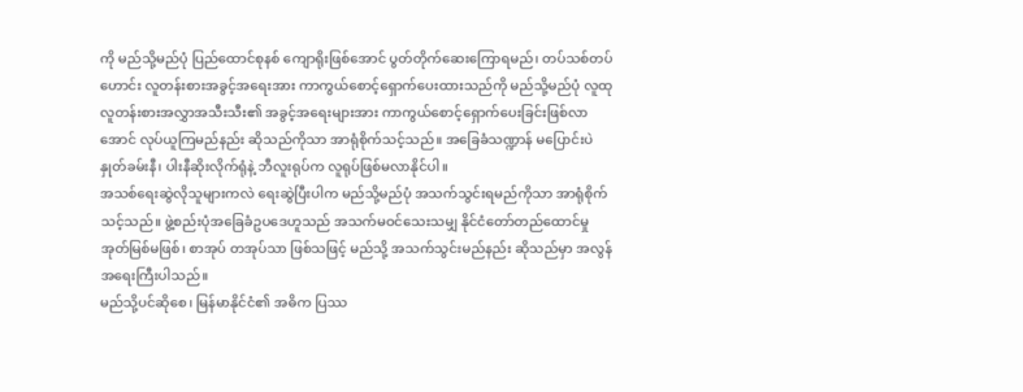ကို မည်သို့မည်ပုံ ပြည်ထောင်စုနစ် ကျောရိုးဖြစ်အောင် ပွတ်တိုက်ဆေးကြောရမည်၊ တပ်သစ်တပ်ဟောင်း လူတန်းစားအခွင့်အရေးအား ကာကွယ်စောင့်ရှောက်ပေးထားသည်ကို မည်သို့မည်ပုံ လူထုလူတန်းစားအလွှာအသီးသီး၏ အခွင့်အရေးများအား ကာကွယ်စောင့်ရှောက်ပေးခြင်းဖြစ်လာအောင် လုပ်ယူကြမည်နည်း ဆိုသည်ကိုသာ အာရုံစိုက်သင့်သည်။ အခြေခံသဏ္ဍာန် မပြောင်းပဲ နှုတ်ခမ်းနီ၊ ပါးနီဆိုးလိုက်ရုံနဲ့ ဘီလူးရုပ်က လူရုပ်ဖြစ်မလာနိုင်ပါ။
အသစ်ရေးဆွဲလိုသူများကလဲ ရေးဆွဲပြီးပါက မည်သို့မည်ပုံ အသက်သွင်းရမည်ကိုသာ အာရုံစိုက်သင့်သည်။ ဖွဲ့စည်းပုံအခြေခံဥပဒေဟူသည် အသက်မဝင်သေးသမျှ နိုင်ငံတော်တည်ထောင်မှု အုတ်မြစ်မဖြစ်၊ စာအုပ် တအုပ်သာ ဖြစ်သဖြင့် မည်သို့ အသက်သွင်းမည်နည်း ဆိုသည်မှာ အလွန်အရေးကြီးပါသည်။
မည်သို့ပင်ဆိုစေ၊ မြန်မာနိုင်ငံ၏ အဓိက ပြဿ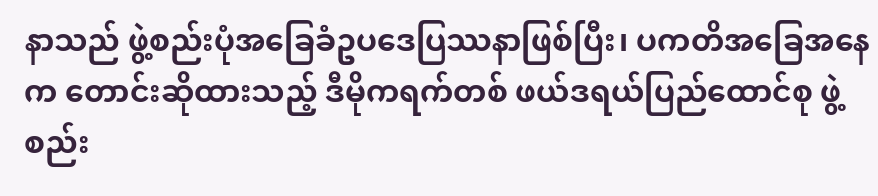နာသည် ဖွဲ့စည်းပုံအခြေခံဥပဒေပြဿနာဖြစ်ပြီး၊ ပကတိအခြေအနေက တောင်းဆိုထားသည့် ဒီမိုကရက်တစ် ဖယ်ဒရယ်ပြည်ထောင်စု ဖွဲ့စည်း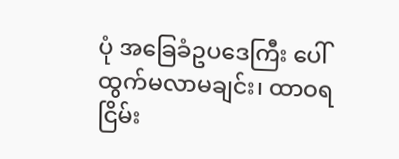ပုံ အခြေခံဥပဒေကြီး ပေါ်ထွက်မလာမချင်း၊ ထာဝရငြိမ်း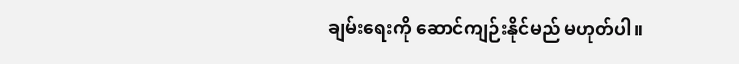ချမ်းရေးကို ဆောင်ကျဉ်းနိုင်မည် မဟုတ်ပါ။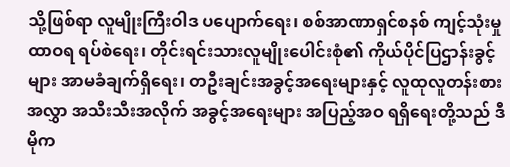သို့ဖြစ်ရာ လူမျိုးကြီးဝါဒ ပပျောက်ရေး၊ စစ်အာဏာရှင်စနစ် ကျင့်သုံးမှု ထာဝရ ရပ်စဲရေး၊ တိုင်းရင်းသားလူမျိုးပေါင်းစုံ၏ ကိုယ်ပိုင်ပြဌာန်းခွင့်များ အာမခံချက်ရှိရေး၊ တဦးချင်းအခွင့်အရေးများနှင့် လူထုလူတန်းစားအလွှာ အသီးသီးအလိုက် အခွင့်အရေးများ အပြည့်အဝ ရရှိရေးတို့သည် ဒီမိုက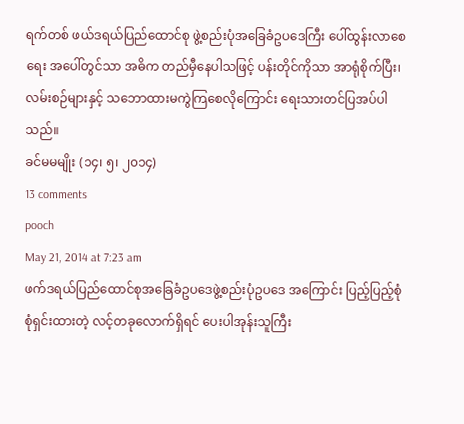ရက်တစ် ဖယ်ဒရယ်ပြည်ထောင်စု ဖွဲ့စည်းပုံအခြေခံဥပဒေကြီး ပေါ်ထွန်းလာစေရေး အပေါ်တွင်သာ အဓိက တည်မှီနေပါသဖြင့် ပန်းတိုင်ကိုသာ အာရုံစိုက်ပြီး၊ လမ်းစဉ်များနှင့် သဘောထားမကွဲကြစေလိုကြောင်း ရေးသားတင်ပြအပ်ပါသည်။
ခင်မမမျိုး (၁၄၊ ၅၊ ၂၀၁၄)
13 comments
pooch
May 21, 2014 at 7:23 am
ဖက်ဒရယ်ပြည်ထောင်စုအခြေခံဥပဒေဖွဲ့စည်းပုံဥပဒေ အကြောင်း ပြည့်ပြည့်စုံစုံရှင်းထားတဲ့ လင့်တခုလောက်ရှိရင် ပေးပါအုန်းသူကြီး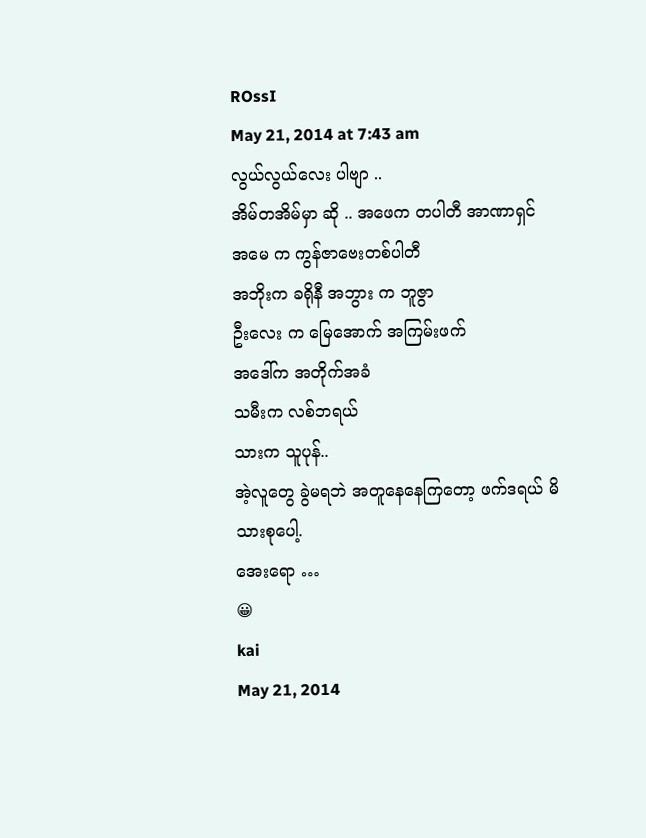ROssI
May 21, 2014 at 7:43 am
လွယ်လွယ်လေး ပါဗျာ ..
အိမ်တအိမ်မှာ ဆို .. အဖေက တပါတီ အာဏာရှင်
အမေ က ကွန်ဇာဗေးတစ်ပါတီ
အဘိုးက ခရိုနီ အဘွား က ဘူဇွာ
ဦးလေး က မြေအောက် အကြမ်းဖက်
အဒေါ်က အတိုက်အခံ
သမီးက လစ်ဘရယ်
သားက သူပုန်..
အဲ့လူတွေ ခွဲမရဘဲ အတူနေနေကြတော့ ဖက်ဒရယ် မိသားစုပေါ့.
အေးရော …
😀
kai
May 21, 2014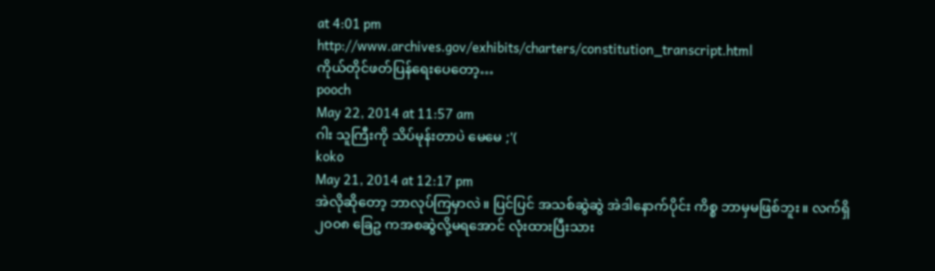at 4:01 pm
http://www.archives.gov/exhibits/charters/constitution_transcript.html
ကိုယ်တိုင်ဖတ်ပြန်ရေးပေတော့…
pooch
May 22, 2014 at 11:57 am
ဂါး သူကြီးကို သိပ်မုန်းတာပဲ မေမေ ;'(
koko
May 21, 2014 at 12:17 pm
အဲလိုဆိုတော့ ဘာလုပ်ကြမှာလဲ။ ပြင်ပြင် အသစ်ဆွဲဆွဲ အဲဒါနောက်ပိုင်း ကိစ္စ ဘာမှမဖြစ်ဘူး။ လက်ရှိ ၂၀၀၈ ခြေဥ ကအစဆွဲလို့မရအောင် လုံးထားပြီးသား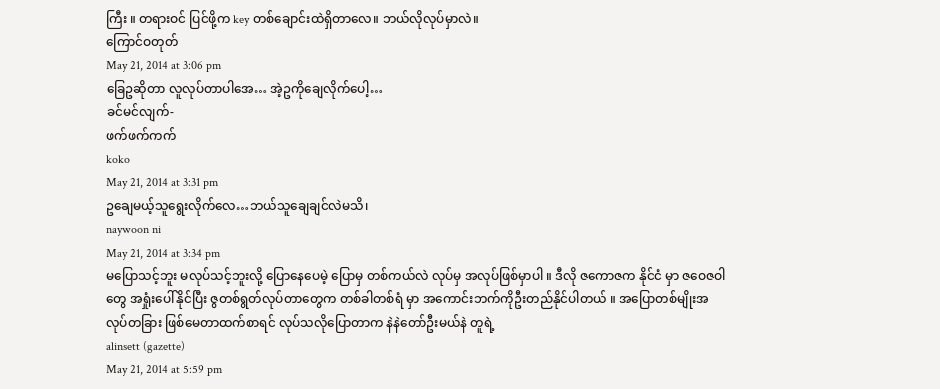ကြီး ။ တရားဝင် ပြင်ဖို့က key တစ်ချောင်းထဲရှိတာလေ။ ဘယ်လိုလုပ်မှာလဲ။
ကြောင်ဝတုတ်
May 21, 2014 at 3:06 pm
ခြေဥဆိုတာ လူလုပ်တာပါအေ… အဲ့ဥကိုချေလိုက်ပေါ့…
ခင်မင်လျက်-
ဖက်ဖက်ကက်
koko
May 21, 2014 at 3:31 pm
ဥချေမယ့်သူရွေးလိုက်လေ…ဘယ်သူချေချင်လဲမသိ၊
naywoon ni
May 21, 2014 at 3:34 pm
မပြောသင့်ဘူး မလုပ်သင့်ဘူးလို့ ပြောနေပေမဲ့ ပြောမှ တစ်ကယ်လဲ လုပ်မှ အလုပ်ဖြစ်မှာပါ ။ ဒီလို ဇကောဇက နိုင်ငံ မှာ ဇဝေဇဝါတွေ အရှုံးပေါ်နိုင်ပြီး ဇွတစ်ရွတ်လုပ်တာတွေက တစ်ခါတစ်ရံ မှာ အကောင်းဘက်ကိုဦးတည်နိုင်ပါတယ် ။ အပြောတစ်မျိုးအလုပ်တခြား ဖြစ်မေတာထက်စာရင် လုပ်သလိုပြောတာက နဲနဲတော်ဦးမယ်နဲ တူရဲ့
alinsett (gazette)
May 21, 2014 at 5:59 pm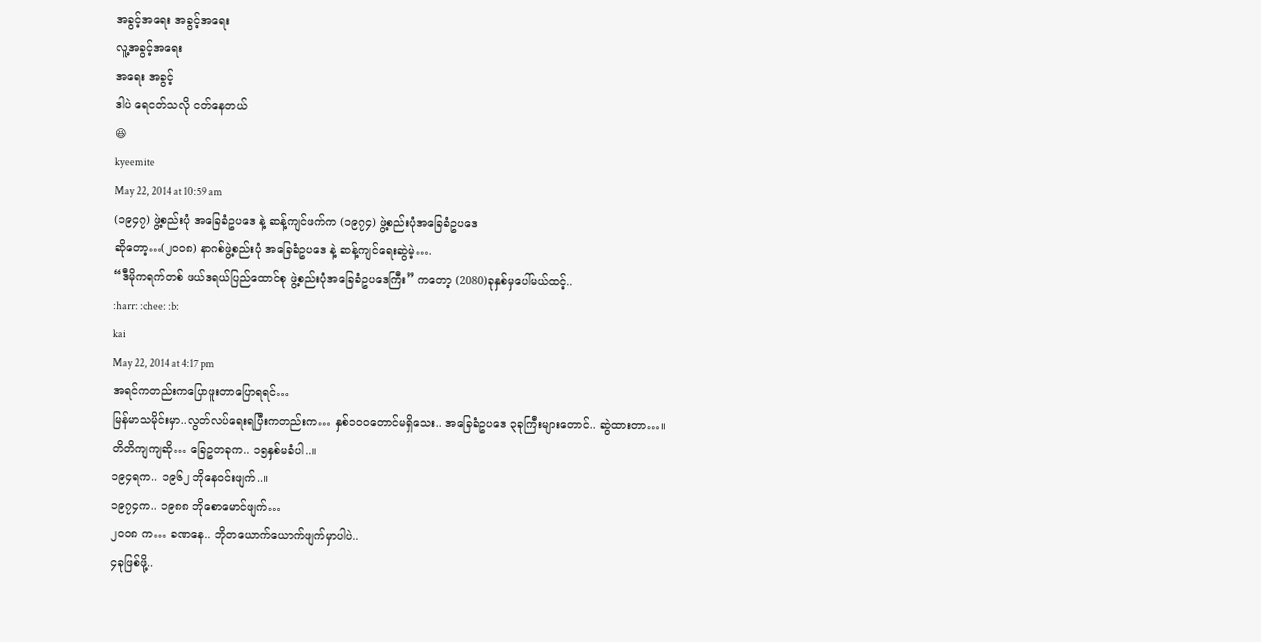အခွင့်အရေး အခွင့်အရေး
လူ့အခွင့်အရေး
အရေး အခွင့်
ဒါပဲ ရေငတ်သလို ငတ်နေတယ်
😆
kyeemite
May 22, 2014 at 10:59 am
(၁၉၄၇) ဖွဲ့စည်းပုံ အခြေခံဥပဒေ နဲ့ ဆန့်ကျင်ဖက်က (၁၉၇၄) ဖွဲ့စည်းပုံအခြေခံဥပဒေ
ဆိုတော့…(၂၀၀၈) နာဂစ်ဖွဲ့စည်းပုံ အခြေခံဥပဒေ နဲ့ ဆန့်ကျင်ရေးဆွဲမဲ့….
“ဒီမိုကရက်တစ် ဖယ်ဒရယ်ပြည်ထောင်စု ဖွဲ့စည်းပုံအခြေခံဥပဒေကြီး” ကတော့ (2080)ခုနှစ်မှပေါ်မယ်ထင့်..
:harr: :chee: :b:
kai
May 22, 2014 at 4:17 pm
အရင်ကတည်းကပြောဖူးတာပြောရရင်…
မြန်မာသမိုင်းမှာ..လွတ်လပ်ရေးရပြီးကတည်းက… နှစ်၁၀ဝတောင်မရှိသေး.. အခြေခံဥပဒေ ၃ခုကြီးများတောင်.. ဆွဲထားတာ…။
တိတိကျကျဆို… ခြေဥတခုက.. ၁၅နှစ်မခံပါ..။
၁၉၄ရက.. ၁၉၆၂ ဘိုနေဝင်းဖျက်..။
၁၉၇၄က.. ၁၉၈၈ ဘိုစောမောင်ဖျက်…
၂၀၀၈ က… ခဏနေ.. ဘိုတယောက်ယောက်ဖျက်မှာပါပဲ..
၄ခုဖြစ်ဖို့..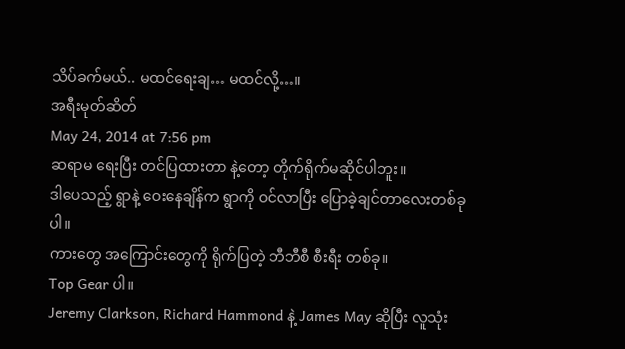သိပ်ခက်မယ်.. မထင်ရေးချ… မထင်လို့…။
အရီးမုတ်ဆိတ်
May 24, 2014 at 7:56 pm
ဆရာမ ရေးပြီး တင်ပြထားတာ နဲ့တော့ တိုက်ရိုက်မဆိုင်ပါဘူး။
ဒါပေသည့် ရွာနဲ့ ဝေးနေချိန်က ရွာကို ဝင်လာပြီး ပြောခဲ့ချင်တာလေးတစ်ခုပါ။
ကားတွေ အကြောင်းတွေကို ရိုက်ပြတဲ့ ဘီဘီစီ စီးရီး တစ်ခု။
Top Gear ပါ။
Jeremy Clarkson, Richard Hammond နဲ့ James May ဆိုပြီး လူသုံး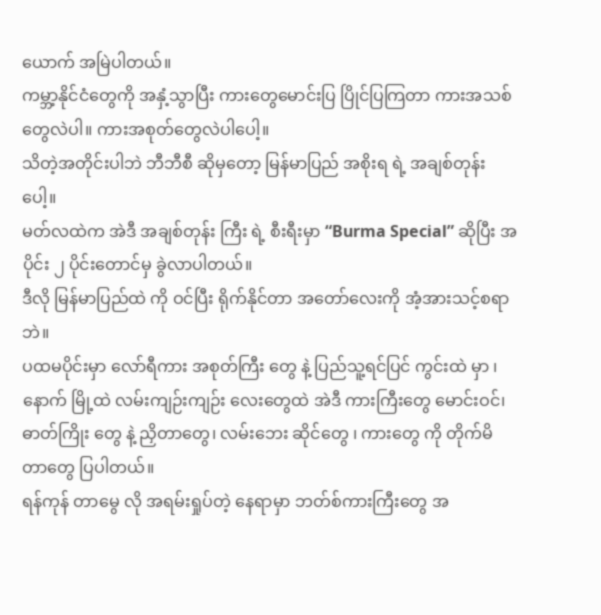ယောက် အမြဲပါတယ်။
ကမ္ဘာ့နိုင်ငံတွေကို အနှံ့သွာပြီး ကားတွေမောင်းပြ ပြိုင်ပြကြတာ ကားအသစ်တွေလဲပါ။ ကားအစုတ်တွေလဲပါပေါ့။
သိတဲ့အတိုင်းပါဘဲ ဘီဘီစီ ဆိုမှတော့ မြန်မာပြည် အစိုးရ ရဲ့ အချစ်တုန်းပေါ့။
မတ်လထဲက အဲဒီ အချစ်တုန်း ကြီး ရဲ့ စီးရီးမှာ “Burma Special” ဆိုပြီး အပိုင်း ၂ ပိုင်းတောင်မှ ခွဲလာပါတယ်။
ဒီလို မြန်မာပြည်ထဲ ကို ဝင်ပြီး ရိုက်နိုင်တာ အတော်လေးကို အံ့အားသင့်စရာဘဲ။
ပထမပိုင်းမှာ လော်ရီကား အစုတ်ကြီး တွေ နဲ့ ပြည်သူ့ရင်ပြင် ကွင်းထဲ မှာ ၊ နောက် မြို့ထဲ လမ်းကျဉ်းကျဉ်း လေးတွေထဲ အဲဒီ ကားကြီးတွေ မောင်းဝင်၊ ဓာတ်ကြိုး တွေ နဲ့ ညှိတာတွေ၊ လမ်းဘေး ဆိုင်တွေ ၊ ကားတွေ ကို တိုက်မိတာတွေ ပြပါတယ်။
ရန်ကုန် တာမွေ လို အရမ်းရှုပ်တဲ့ နေရာမှာ ဘတ်စ်ကားကြီးတွေ အ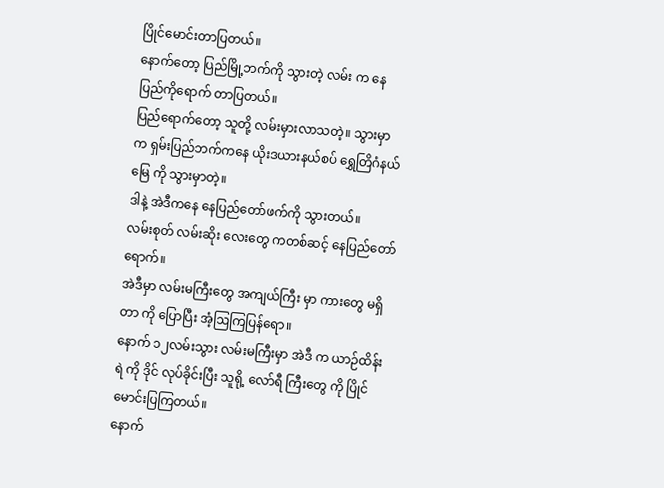ပြိုင်မောင်းတာပြတယ်။
နောက်တော့ ပြည်မြို့ဘက်ကို သွားတဲ့ လမ်း က နေ ပြည်ကိုရောက် တာပြတယ်။
ပြည်ရောက်တော့ သူတို့ လမ်းမှားလာသတဲ့။ သွားမှာ က ရှမ်းပြည်ဘက်ကနေ ယိုးဒယားနယ်စပ် ရွှေတြိဂံနယ်မြေ ကို သွားမှာတဲ့။
ဒါနဲ့ အဲဒီကနေ နေပြည်တော်ဖက်ကို သွားတယ်။
လမ်းစုတ် လမ်းဆိုး လေးတွေ ကတစ်ဆင့် နေပြည်တော်ရောက်။
အဲဒီမှာ လမ်းမကြီးတွေ အကျယ်ကြီး မှာ ကားတွေ မရှိတာ ကို ပြောပြီး အံ့ဩကြပြန်ရော။
နောက် ၁၂လမ်းသွား လမ်းမကြီးမှာ အဲဒီ က ယာဉ်ထိန်းရဲ ကို ဒိုင် လုပ်ခိုင်းပြီး သူရို့ လော်ရီ ကြီးတွေ ကို ပြိုင်မောင်းပြကြတယ်။
နောက်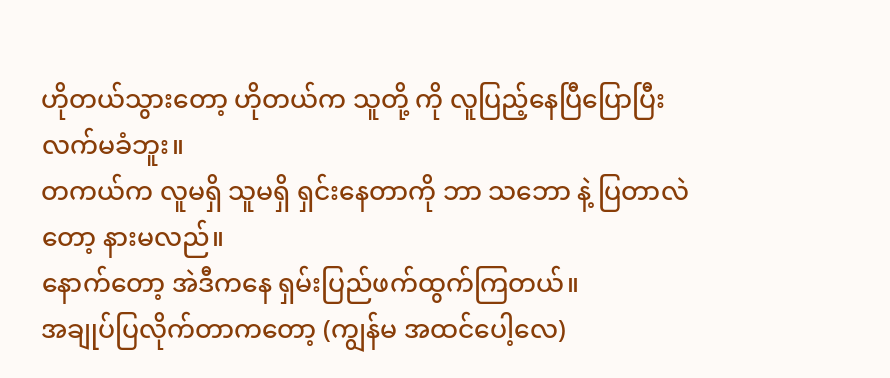ဟိုတယ်သွားတော့ ဟိုတယ်က သူတို့ ကို လူပြည့်နေပြီပြောပြီး လက်မခံဘူး။
တကယ်က လူမရှိ သူမရှိ ရှင်းနေတာကို ဘာ သဘော နဲ့ ပြတာလဲ တော့ နားမလည်။
နောက်တော့ အဲဒီကနေ ရှမ်းပြည်ဖက်ထွက်ကြတယ်။
အချုပ်ပြလိုက်တာကတော့ (ကျွန်မ အထင်ပေါ့လေ)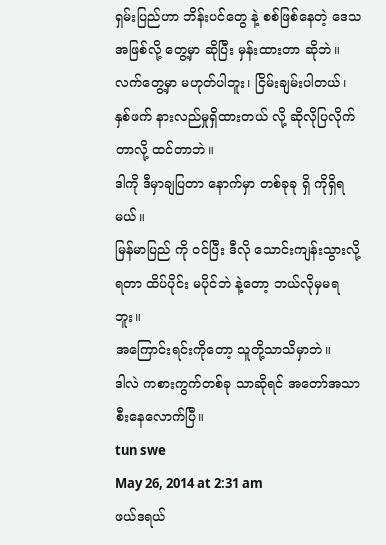ရှမ်းပြည်ဟာ ဘိန်းပင်တွေ နဲ့ စစ်ဖြစ်နေတဲ့ ဒေသ အဖြစ်လို့ တွေ့မှာ ဆိုပြီး မှန်းထားတာ ဆိုဘဲ။
လက်တွေ့မှာ မဟုတ်ပါဘူး၊ ငြိမ်းချမ်းပါတယ်၊ နှစ်ဖက် နားလည်မှုရှိထားတယ် လို့ ဆိုလိုပြလိုက်တာလို့ ထင်တာဘဲ။
ဒါကို ဒီမှာချပြတာ နောက်မှာ တစ်ခုခု ရှိ ကိုရှိရမယ်။
မြန်မာပြည် ကို ဝင်ပြီး ဒီလို သောင်းကျန်းသွားလို့ ရတာ ထိပ်ပိုင်း မပိုင်ဘဲ နဲ့တော့ ဘယ်လိုမှမရဘူး။
အကြောင်းရင်းကိုတော့ သူတို့သာသိမှာဘဲ။
ဒါလဲ ကစားကွက်တစ်ခု သာဆိုရင် အတော်အသာစီးနေလောက်ပြီ။
tun swe
May 26, 2014 at 2:31 am
ဖယ်ဒရယ်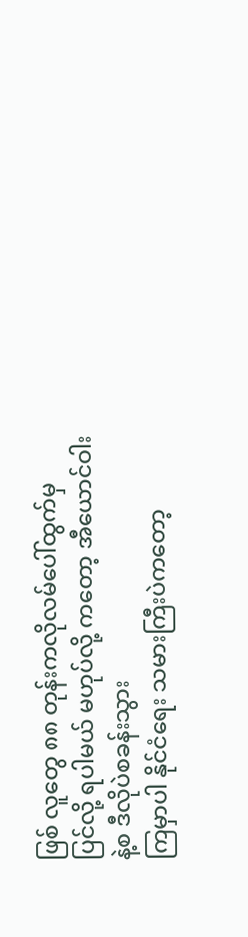ဖြစ် လူတွေ ၈၈ တုန်းကလိုလမ်ပေါ်ထွက်မှ
ပြင်လို့ ရပါမယ် မဟုပ်လို့ ကတော့ အီယောင်ဝါး နဲ့စ ဒီလိုပဲစခန်းသွား
ကြမှာပါ နိုင်ငံရေး သမားကြီးပဲကတော့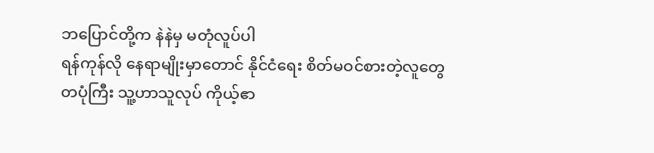ဘပြောင်တို့က နဲနဲမှ မတုံလူပ်ပါ
ရန်ကုန်လို နေရာမျိုးမှာတောင် နိုင်ငံရေး စိတ်မဝင်စားတဲ့လူတွေ
တပုံကြီး သူ့ဟာသူလုပ် ကိုယ့်ဧာ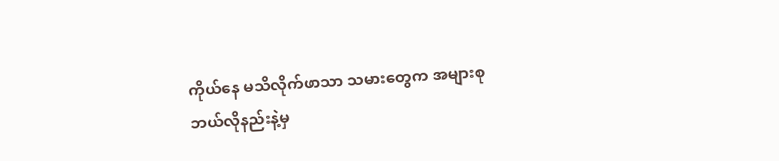ကိုယ်နေ မသိလိုက်ဖာသာ သမားတွေက အများစု
ဘယ်လိုနည်းနဲ့မှ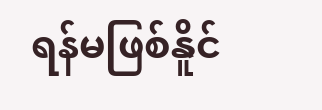ရန်မဖြစ်နိူင်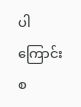ပါကြောင်း
စ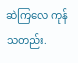ဆဲကြလေ ကုန် သတည်း.